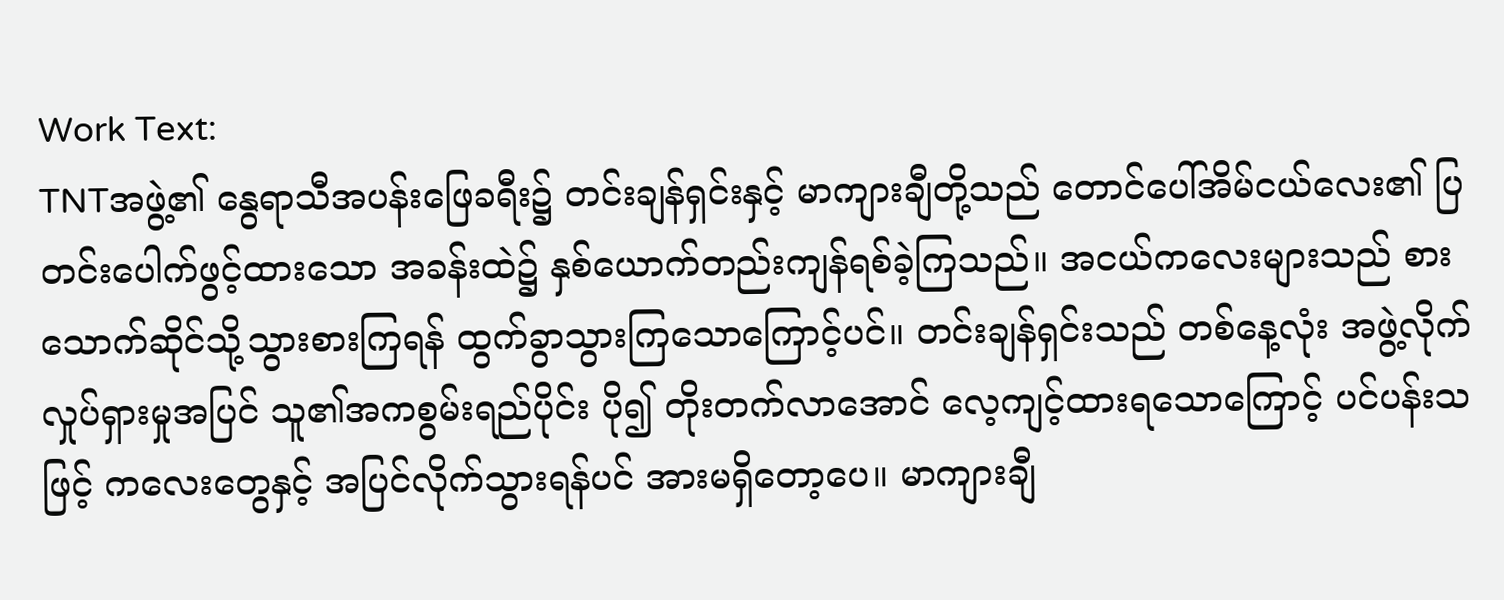Work Text:
TNTအဖွဲ့၏ နွေရာသီအပန်းဖြေခရီး၌ တင်းချန်ရှင်းနှင့် မာကျားချီတို့သည် တောင်ပေါ်အိမ်ငယ်လေး၏ ပြတင်းပေါက်ဖွင့်ထားသော အခန်းထဲ၌ နှစ်ယောက်တည်းကျန်ရစ်ခဲ့ကြသည်။ အငယ်ကလေးများသည် စားသောက်ဆိုင်သို့သွားစားကြရန် ထွက်ခွာသွားကြသောကြောင့်ပင်။ တင်းချန်ရှင်းသည် တစ်နေ့လုံး အဖွဲ့လိုက်လှုပ်ရှားမှုအပြင် သူ၏အကစွမ်းရည်ပိုင်း ပို၍ တိုးတက်လာအောင် လေ့ကျင့်ထားရသောကြောင့် ပင်ပန်းသဖြင့် ကလေးတွေနှင့် အပြင်လိုက်သွားရန်ပင် အားမရှိတော့ပေ။ မာကျားချီ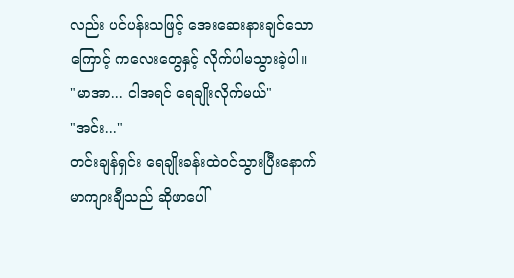လည်း ပင်ပန်းသဖြင့် အေးဆေးနားချင်သောကြောင့် ကလေးတွေနှင့် လိုက်ပါမသွားခဲ့ပါ။
"မာအာ... ငါအရင် ရေချိုးလိုက်မယ်"
"အင်း..."
တင်းချန်ရှင်း ရေချိုးခန်းထဲဝင်သွားပြီးနောက် မာကျားချီသည် ဆိုဖာပေါ်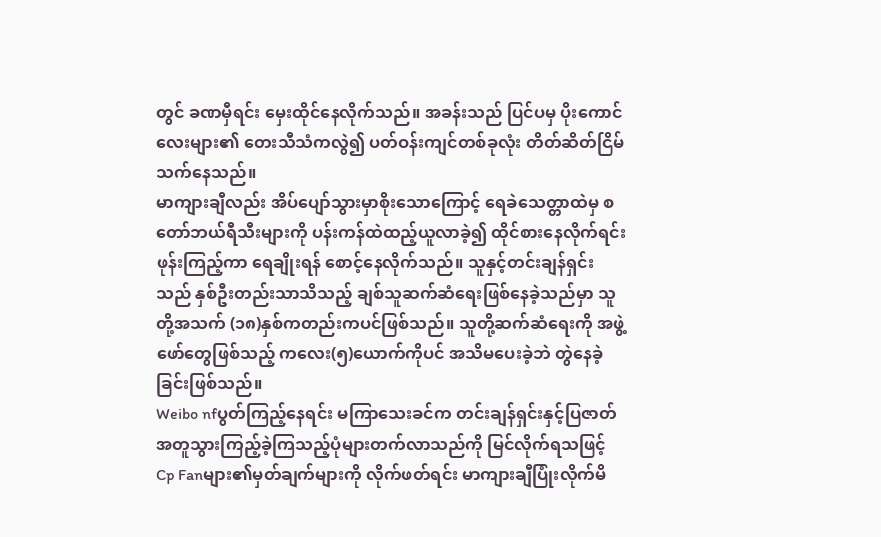တွင် ခဏမှီရင်း မှေးထိုင်နေလိုက်သည်။ အခန်းသည် ပြင်ပမှ ပိုးကောင်လေးများ၏ တေးသီသံကလွဲ၍ ပတ်ဝန်းကျင်တစ်ခုလုံး တိတ်ဆိတ်ငြိမ်သက်နေသည်။
မာကျားချီလည်း အိပ်ပျော်သွားမှာစိုးသောကြောင့် ရေခဲသေတ္တာထဲမှ စတော်ဘယ်ရီသီးများကို ပန်းကန်ထဲထည့်ယူလာခဲ့၍ ထိုင်စားနေလိုက်ရင်း ဖုန်းကြည့်ကာ ရေချိုးရန် စောင့်နေလိုက်သည်။ သူနှင့်တင်းချန်ရှင်းသည် နှစ်ဦးတည်းသာသိသည့် ချစ်သူဆက်ဆံရေးဖြစ်နေခဲ့သည်မှာ သူတို့အသက် (၁၈)နှစ်ကတည်းကပင်ဖြစ်သည်။ သူတို့ဆက်ဆံရေးကို အဖွဲ့ဖော်တွေဖြစ်သည့် ကလေး(၅)ယောက်ကိုပင် အသိမပေးခဲ့ဘဲ တွဲနေခဲ့ခြင်းဖြစ်သည်။
Weibo nfပွတ်ကြည့်နေရင်း မကြာသေးခင်က တင်းချန်ရှင်းနှင့်ပြဇာတ်အတူသွားကြည့်ခဲ့ကြသည့်ပုံများတက်လာသည်ကို မြင်လိုက်ရသဖြင့် Cp Fanများ၏မှတ်ချက်များကို လိုက်ဖတ်ရင်း မာကျားချီပြုံးလိုက်မိ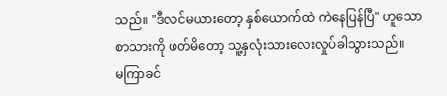သည်။ "ဒီလင်မယားတော့ နှစ်ယောက်ထဲ ကဲနေပြန်ပြီ" ဟူသော စာသားကို ဖတ်မိတော့ သူ့နှလုံးသားလေးလှုပ်ခါသွားသည်။
မကြာခင်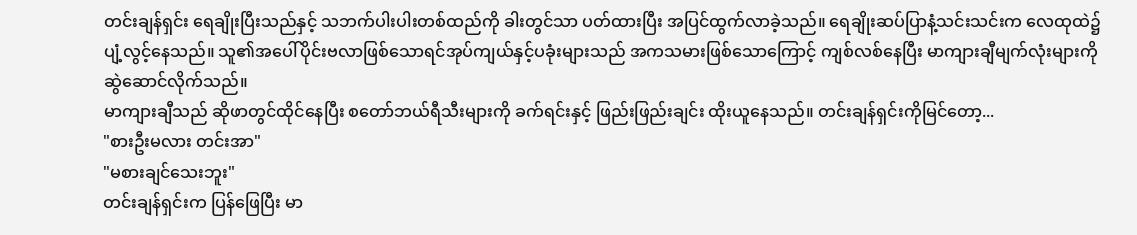တင်းချန်ရှင်း ရေချိုးပြီးသည်နှင့် သဘက်ပါးပါးတစ်ထည်ကို ခါးတွင်သာ ပတ်ထားပြီး အပြင်ထွက်လာခဲ့သည်။ ရေချိုးဆပ်ပြာနံ့သင်းသင်းက လေထုထဲ၌ ပျံ့လွင့်နေသည်။ သူ၏အပေါ်ပိုင်းဗလာဖြစ်သောရင်အုပ်ကျယ်နှင့်ပခုံးများသည် အကသမားဖြစ်သောကြောင့် ကျစ်လစ်နေပြီး မာကျားချီမျက်လုံးများကို ဆွဲဆောင်လိုက်သည်။
မာကျားချီသည် ဆိုဖာတွင်ထိုင်နေပြီး စတော်ဘယ်ရီသီးများကို ခက်ရင်းနှင့် ဖြည်းဖြည်းချင်း ထိုးယူနေသည်။ တင်းချန်ရှင်းကိုမြင်တော့...
"စားဦးမလား တင်းအာ"
"မစားချင်သေးဘူး"
တင်းချန်ရှင်းက ပြန်ဖြေပြီး မာ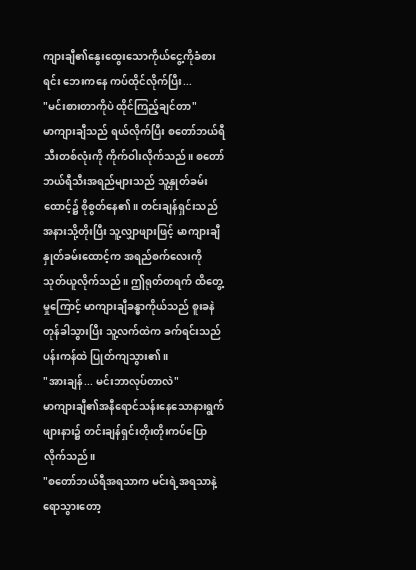ကျားချီ၏နွေးထွေးသောကိုယ်ငွေ့ကိုခံစားရင်း ဘေးကနေ ကပ်ထိုင်လိုက်ပြီး...
"မင်းစားတာကိုပဲ ထိုင်ကြည့်ချင်တာ"
မာကျားချီသည် ရယ်လိုက်ပြီး စတော်ဘယ်ရီသီးတစ်လုံးကို ကိုက်ဝါးလိုက်သည်။ စတော်ဘယ်ရီသီးအရည်များသည် သူ့နှုတ်ခမ်းထောင့်၌ စိုစွတ်နေ၏။ တင်းချန်ရှင်းသည် အနားသို့တိုးပြီး သူ့လျှာဖျားဖြင့် မာကျားချီနှုတ်ခမ်းထောင့်က အရည်စက်လေးကို သုတ်ယူလိုက်သည်။ ဤရုတ်တရက် ထိတွေ့မှုကြောင့် မာကျားချီခန္ဓာကိုယ်သည် စူးခနဲ တုန်ခါသွားပြီး သူ့လက်ထဲက ခက်ရင်းသည် ပန်းကန်ထဲ ပြုတ်ကျသွား၏။
"အားချန်... မင်းဘာလုပ်တာလဲ"
မာကျားချီ၏အနီရောင်သန်းနေသောနားရွက်ဖျားနား၌ တင်းချန်ရှင်းတိုးတိုးကပ်ပြောလိုက်သည်။
"စတော်ဘယ်ရီအရသာက မင်းရဲ့အရသာနဲ့ရောသွားတော့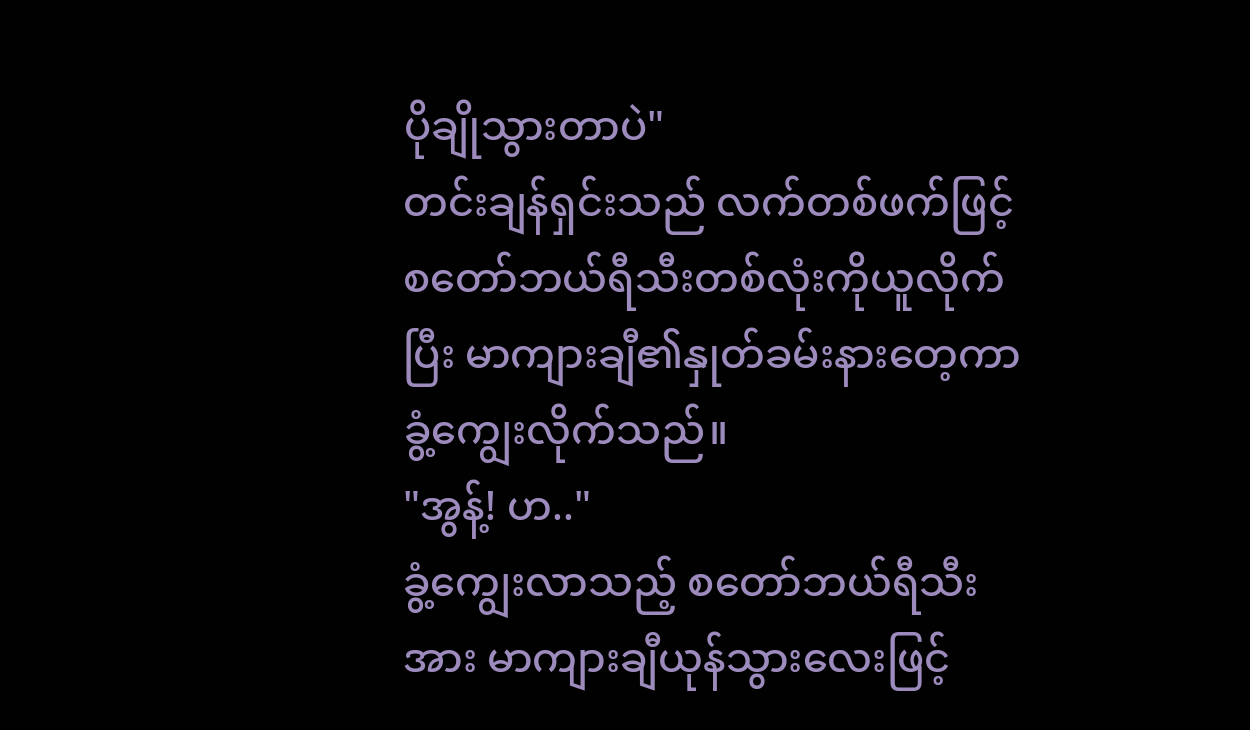ပိုချိုသွားတာပဲ"
တင်းချန်ရှင်းသည် လက်တစ်ဖက်ဖြင့် စတော်ဘယ်ရီသီးတစ်လုံးကိုယူလိုက်ပြီး မာကျားချီ၏နှုတ်ခမ်းနားတေ့ကာ ခွံ့ကျွေးလိုက်သည်။
"အွန့်! ဟ.."
ခွံ့ကျွေးလာသည့် စတော်ဘယ်ရီသီးအား မာကျားချီယုန်သွားလေးဖြင့်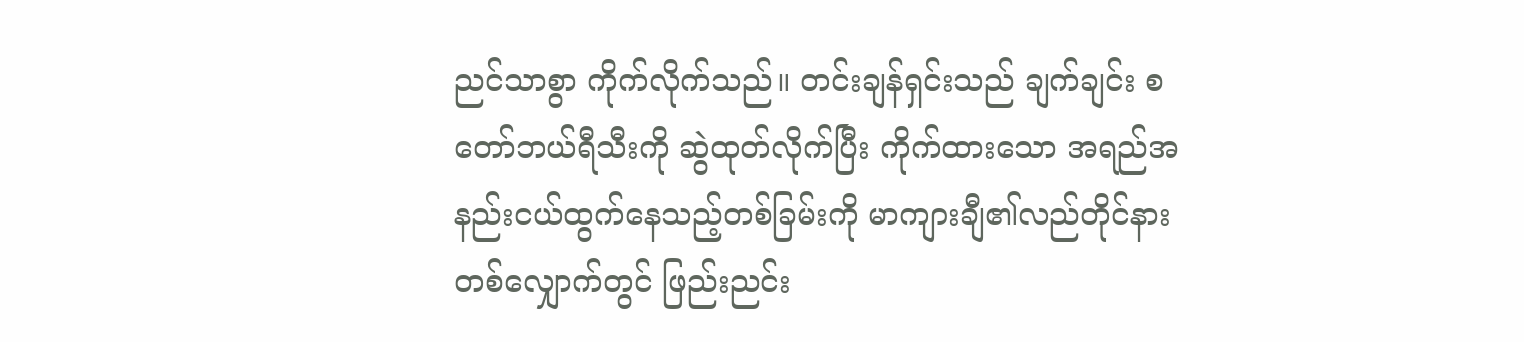ညင်သာစွာ ကိုက်လိုက်သည်။ တင်းချန်ရှင်းသည် ချက်ချင်း စတော်ဘယ်ရီသီးကို ဆွဲထုတ်လိုက်ပြီး ကိုက်ထားသော အရည်အနည်းငယ်ထွက်နေသည့်တစ်ခြမ်းကို မာကျားချီ၏လည်တိုင်နားတစ်လျှောက်တွင် ဖြည်းညင်း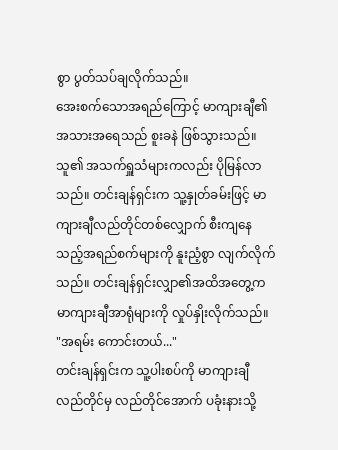စွာ ပွတ်သပ်ချလိုက်သည်။
အေးစက်သောအရည်ကြောင့် မာကျားချီ၏အသားအရေသည် စူးခနဲ ဖြစ်သွားသည်။ သူ၏ အသက်ရှူသံများကလည်း ပိုမြန်လာသည်။ တင်းချန်ရှင်းက သူ့နှုတ်ခမ်းဖြင့် မာကျားချီလည်တိုင်တစ်လျှောက် စီးကျနေသည့်အရည်စက်များကို နူးညံ့စွာ လျက်လိုက်သည်။ တင်းချန်ရှင်းလျှာ၏အထိအတွေ့က မာကျားချီအာရုံများကို လှုပ်နှိုးလိုက်သည်။
"အရမ်း ကောင်းတယ်..."
တင်းချန်ရှင်းက သူ့ပါးစပ်ကို မာကျားချီလည်တိုင်မှ လည်တိုင်အောက် ပခုံးနားသို့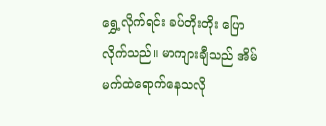ရွှေ့လိုက်ရင်း ခပ်တိုးတိုး ပြောလိုက်သည်။ မာကျားချီသည် အိမ်မက်ထဲရောက်နေသလို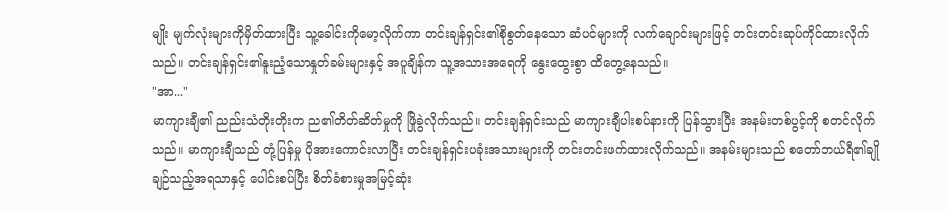မျိုး မျက်လုံးများကိုမှိတ်ထားပြီး သူ့ခေါင်းကိုမော့လိုက်ကာ တင်းချန်ရှင်း၏စိုစွတ်နေသော ဆံပင်များကို လက်ချောင်းများဖြင့် တင်းတင်းဆုပ်ကိုင်ထားလိုက်သည်။ တင်းချန်ရှင်း၏နူးညံ့သောနှုတ်ခမ်းများနှင့် အပူချိန်က သူ့အသားအရေကို နွေးထွေးစွာ ထိတွေ့နေသည်။
"အာ..."
မာကျားချီ၏ ညည်းသံတိုးတိုးက ည၏တိတ်ဆိတ်မှုကို ဖြိုခွဲလိုက်သည်။ တင်းချန်ရှင်းသည် မာကျားချီပါးစပ်နားကို ပြန်သွားပြီး အနမ်းတစ်ပွင့်ကို စတင်လိုက်သည်။ မာကျားချီသည် တုံ့ပြန်မှု ပိုအားကောင်းလာပြီး တင်းချန်ရှင်းပခုံးအသားများကို တင်းတင်းဖက်ထားလိုက်သည်။ အနမ်းများသည် စတော်ဘယ်ရီ၏ချိုချဉ်သည့်အရသာနှင့် ပေါင်းစပ်ပြီး စိတ်ခံစားမှုအမြင့်ဆုံး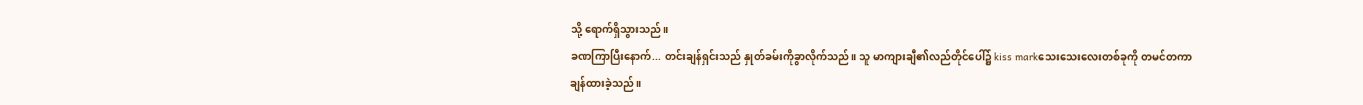သို့ ရောက်ရှိသွားသည်။
ခဏကြာပြီးနောက်... တင်းချန်ရှင်းသည် နှုတ်ခမ်းကိုခွာလိုက်သည်။ သူ မာကျားချီ၏လည်တိုင်ပေါ်၌ kiss markသေးသေးလေးတစ်ခုကို တမင်တကာ ချန်ထားခဲ့သည်။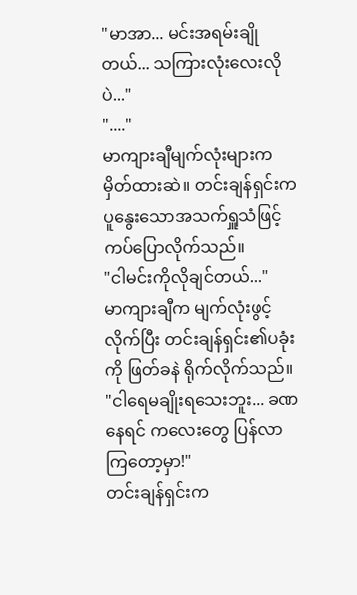"မာအာ... မင်းအရမ်းချိုတယ်... သကြားလုံးလေးလိုပဲ..."
"...."
မာကျားချီမျက်လုံးများက မှိတ်ထားဆဲ။ တင်းချန်ရှင်းက ပူနွေးသောအသက်ရှူသံဖြင့် ကပ်ပြောလိုက်သည်။
"ငါမင်းကိုလိုချင်တယ်..."
မာကျားချီက မျက်လုံးဖွင့်လိုက်ပြီး တင်းချန်ရှင်း၏ပခုံးကို ဖြတ်ခနဲ ရိုက်လိုက်သည်။
"ငါရေမချိုးရသေးဘူး... ခဏနေရင် ကလေးတွေ ပြန်လာကြတော့မှာ!"
တင်းချန်ရှင်းက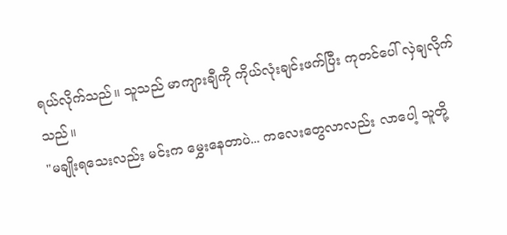ရယ်လိုက်သည်။ သူသည် မာကျားချီကို ကိုယ်လုံးချင်းဖက်ပြီး ကုတင်ပေါ် လှဲချလိုက်သည်။
"မချိုးရသေးလည်း မင်းက မွှေးနေတာပဲ... ကလေးတွေလာလည်း လာပေါ့ သူတို့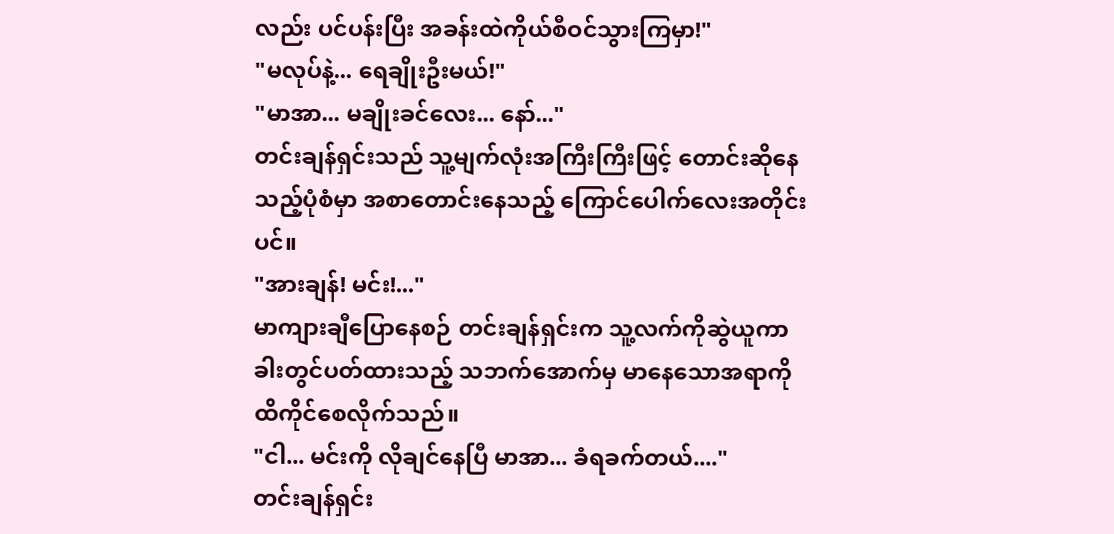လည်း ပင်ပန်းပြီး အခန်းထဲကိုယ်စီဝင်သွားကြမှာ!"
"မလုပ်နဲ့... ရေချိုးဦးမယ်!"
"မာအာ... မချိုးခင်လေး... နော်..."
တင်းချန်ရှင်းသည် သူ့မျက်လုံးအကြီးကြီးဖြင့် တောင်းဆိုနေသည့်ပုံစံမှာ အစာတောင်းနေသည့် ကြောင်ပေါက်လေးအတိုင်းပင်။
"အားချန်! မင်း!..."
မာကျားချီပြောနေစဉ် တင်းချန်ရှင်းက သူ့လက်ကိုဆွဲယူကာ ခါးတွင်ပတ်ထားသည့် သဘက်အောက်မှ မာနေသောအရာကို ထိကိုင်စေလိုက်သည်။
"ငါ... မင်းကို လိုချင်နေပြီ မာအာ... ခံရခက်တယ်...."
တင်းချန်ရှင်း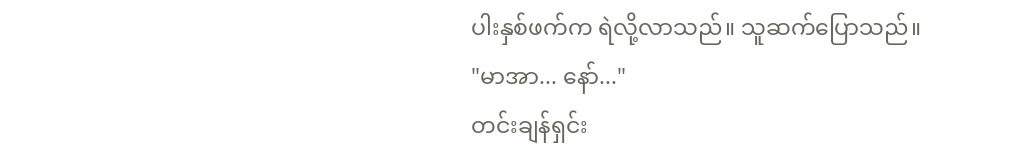ပါးနှစ်ဖက်က ရဲလို့လာသည်။ သူဆက်ပြောသည်။
"မာအာ... နော်..."
တင်းချန်ရှင်း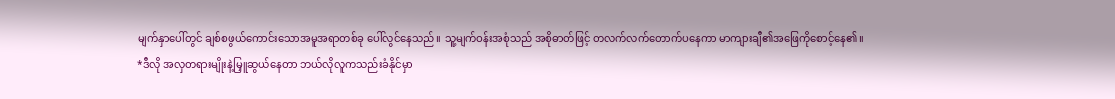မျက်နှာပေါ်တွင် ချစ်စဖွယ်ကောင်းသောအမူအရာတစ်ခု ပေါ်လွင်နေသည်။ သူ့မျက်ဝန်းအစုံသည် အစိုဓာတ်ဖြင့် တလက်လက်တောက်ပနေကာ မာကျားချီ၏အဖြေကိုစောင့်နေ၏။
*ဒီလို အလှတရားမျိုးနဲ့မြှူဆွယ်နေတာ ဘယ်လိုလူကသည်းခံနိုင်မှာ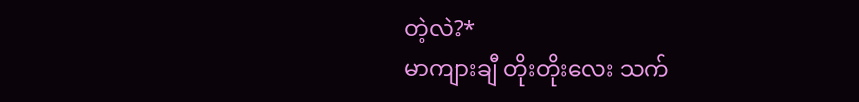တဲ့လဲ?*
မာကျားချီ တိုးတိုးလေး သက်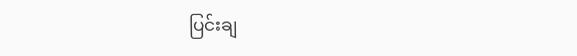ပြင်းချ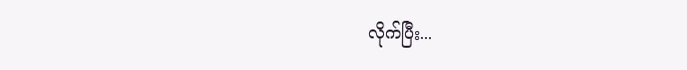လိုက်ပြီး...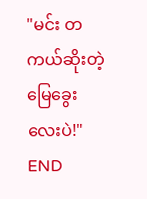"မင်း တကယ်ဆိုးတဲ့ မြေခွေးလေးပဲ!"
END